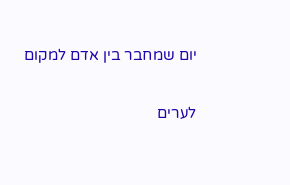יום שמחבר בין אדם למקום

לערים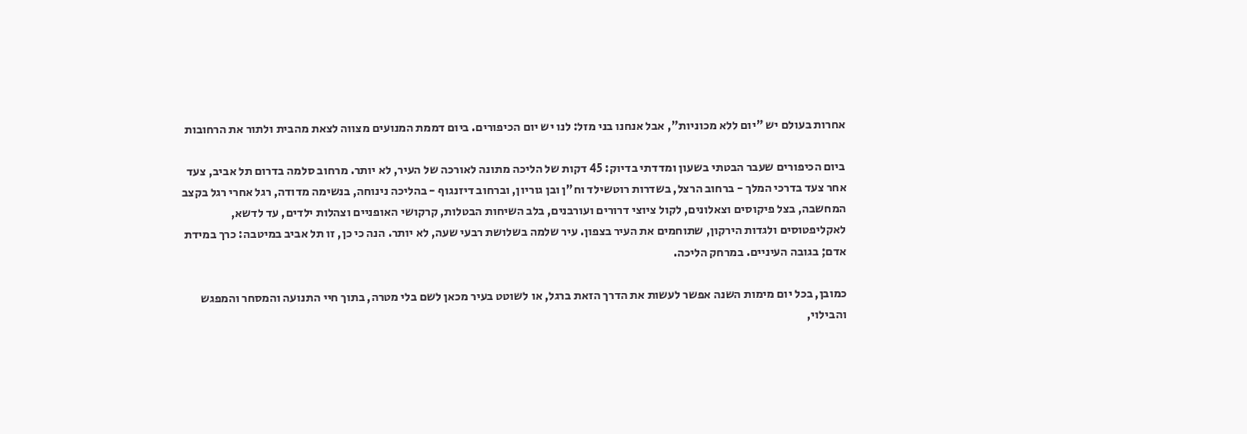אחרות בעולם יש "יום ללא מכוניות", אבל אנחנו בני מזל: לנו יש יום הכיפורים. ביום דממת המנועים מצווה לצאת מהבית ולתור את הרחובות

ביום הכיפורים שעבר הבטתי בשעון ומדדתי בדיוק: 45 דקות של הליכה מתונה לאורכה של העיר, לא יותר. מרחוב סלמה בדרום תל אביב, צעד אחר צעד בדרכי המלך - ברחוב הרצל, בשדרות רוטשילד וח"ן ובן גוריון, וברחוב דיזנגוף - בהליכה נינוחה, בנשימה מדודה, רגל אחרי רגל בקצב המחשבה, בצל פיקוסים וצאלונים, לקול ציוצי דרורים ועורבנים, בלב השיחות הבטלות, קרקושי האופניים וצהלות ילדים, עד לדשא, לאקליפטוסים ולגדות הירקון, שתוחמים את העיר בצפון. עיר שלמה בשלושת רבעי שעה, לא יותר. הנה כי כן, זו תל אביב במיטבה: כרך במידת אדם; בגובה העיניים. במרחק הליכה.

כמובן, בכל יום מימות השנה אפשר לעשות את הדרך הזאת ברגל, או לשוטט בעיר מכאן לשם בלי מטרה, בתוך חיי התנועה והמסחר והמפגש והבילוי,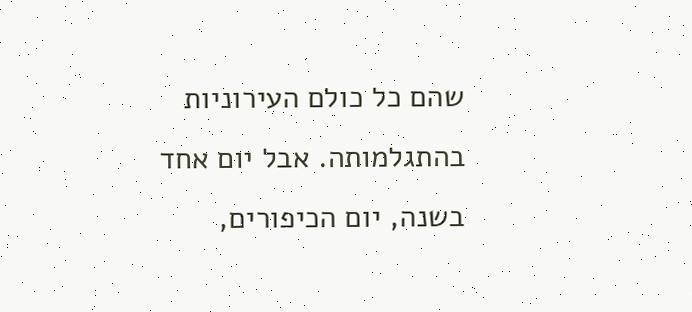שהם כל כולם העירוניות בהתגלמותה. אבל יום אחד בשנה, יום הכיפורים,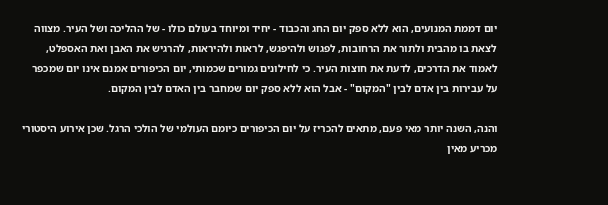יום דממת המנועים, הוא ללא ספק יום החג והכבוד - יחיד ומיוחד בעולם כולו - של ההליכה ושל העיר. מצווה לצאת בו מהבית ולתור את הרחובות, לפגוש ולהיפגש, לראות ולהיראות, להרגיש את האבן ואת האספלט, לאמוד את הדרכים, לדעת את חוצות העיר. כי לחילונים גמורים שכמותי, יום הכיפורים אמנם אינו יום שמכפר על עבירות בין אדם לבין "המקום" - אבל הוא ללא ספק יום שמחבר בין האדם לבין המקום.

והנה, השנה יותר מאי פעם, מתאים להכריז על יום הכיפורים כיומם העולמי של הולכי הרגל. שכן אירוע היסטורי מכריע מאין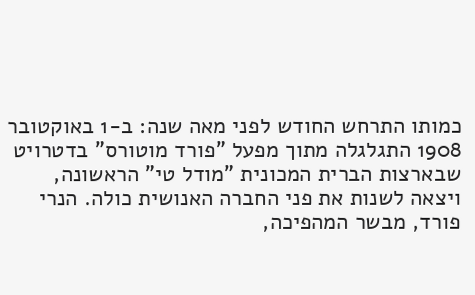כמותו התרחש החודש לפני מאה שנה: ב-1 באוקטובר 1908 התגלגלה מתוך מפעל "פורד מוטורס" בדטרויט שבארצות הברית המכונית "מודל טי" הראשונה, ויצאה לשנות את פני החברה האנושית כולה. הנרי פורד, מבשר המהפיכה,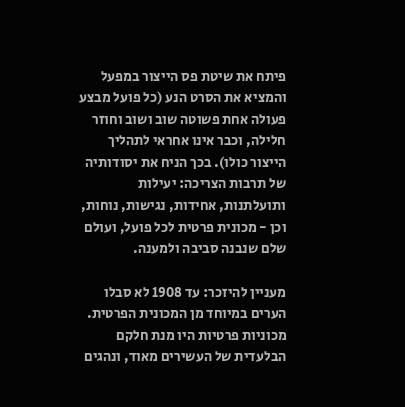פיתח את שיטת פס הייצור במפעל והמציא את הסרט הנע (כל פועל מבצע פעולה אחת פשוטה שוב ושוב וחוזר חלילה, וכבר אינו אחראי לתהליך הייצור כולו). בכך הניח את יסודותיה של תרבות הצריכה: יעילות ותועלתנות, אחידות, נגישות, נוחות, וכן - מכונית פרטית לכל פועל, ועולם שלם שנבנה סביבה ולמענה.

מעניין להיזכר: עד 1908 לא סבלו הערים במיוחד מן המכונית הפרטית. מכוניות פרטיות היו מנת חלקם הבלעדית של העשירים מאוד, ונהגים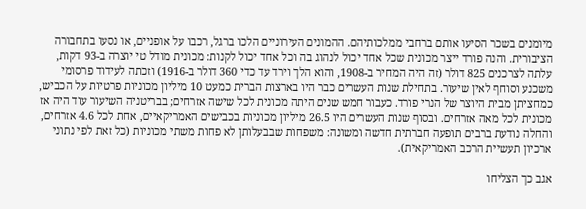מיומנים בשכר הסיעו אותם ברחבי ממלכותיהם. ההמונים העירוניים הלכו ברגל, רכבו על אופניים, או נסעו בתחבורה הציבורית. והנה פורד ייצר מכונית שכל אחד יכול לנהוג בה וכל אחד יכול לקנות: מכונית מודל טי יוצרה ב-93 דקות, עלתה לצרכנים 825 דולר (זה היה המחיר ב-1908, והוא הלך וירד עד כדי 360 דולר ב-1916) וזכתה לעידוד פרסומי משכנע וסוחף לאין שיעור. בתחילת שנות העשרים כבר היו בארצות הברית כמעט 10 מיליון מכוניות פרטיות על הכביש, כמחציתן מבית היוצר של הנרי פורד. כעבור חמש שנים היתה מכונית לכל שישה אזרחים; בבריטניה השיעור עוד היה אז מכונית לכל מאה אזרחים. ובסוף שנות העשרים היו 26.5 מיליון מכוניות בכבישים האמריקאיים, אחת לכל 4.6 אזרחים, והחלה נודעת ברבים תופעה חברתית חדשה ומשונה: משפחות שבבעלותן לא פחות משתי מכוניות (כל זאת לפי נתוני ארכיון תעשיית הרכב האמריקאית).

אגב כך הצליחו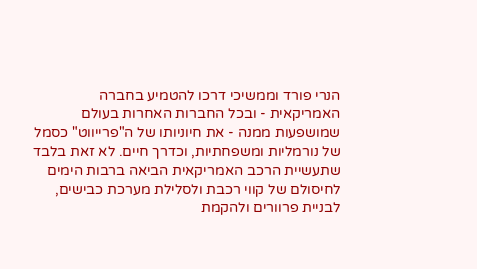הנרי פורד וממשיכי דרכו להטמיע בחברה האמריקאית - ובכל החברות האחרות בעולם שמושפעות ממנה - את חיוניותו של ה"פרייווט" כסמל של נורמליות ומשפחתיות, וכדרך חיים. לא זאת בלבד שתעשיית הרכב האמריקאית הביאה ברבות הימים לחיסולם של קווי רכבת ולסלילת מערכת כבישים, לבניית פרוורים ולהקמת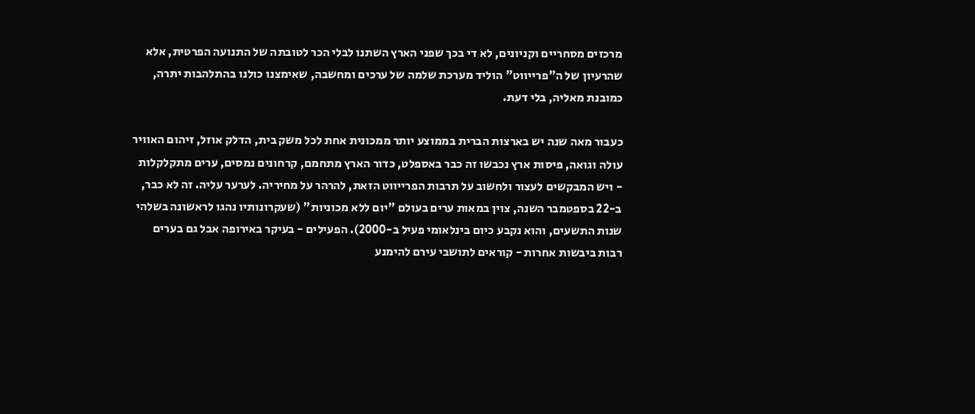מרכזים מסחריים וקניונים, לא די בכך שפני הארץ השתנו לבלי הכר לטובתה של התנועה הפרטית, אלא שהרעיון של ה"פרייווט" הוליד מערכת שלמה של ערכים ומחשבה, שאימצנו כולנו בהתלהבות יתרה, כמובנת מאליה, בלי דעת.

כעבור מאה שנה יש בארצות הברית בממוצע יותר ממכונית אחת לכל משק בית, הדלק אוזל, זיהום האוויר עולה וגואה, פיסות ארץ נכבשו זה כבר באספלט, כדור הארץ מתחמם, קרחונים נמסים, ערים מתקלקלות - ויש המבקשים לעצור ולחשוב על תרבות הפרייווט הזאת, להרהר על מחיריה. לערער עליה. זה לא כבר, ב-22 בספטמבר השנה, צוין במאות ערים בעולם "יום ללא מכוניות" (שעקרונותיו נהגו לראשונה בשלהי שנות התשעים, והוא נקבע כיום בינלאומי פעיל ב-2000). הפעילים - בעיקר באירופה אבל גם בערים רבות ביבשות אחרות - קוראים לתושבי עירם להימנע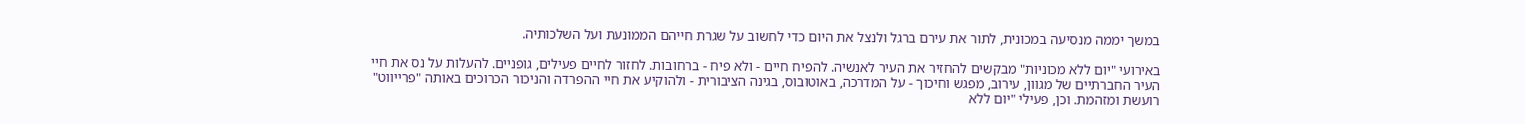במשך יממה מנסיעה במכונית, לתור את עירם ברגל ולנצל את היום כדי לחשוב על שגרת חייהם הממונעת ועל השלכותיה.

באירועי "יום ללא מכוניות" מבקשים להחזיר את העיר לאנשיה. להפיח חיים - ולא פיח - ברחובות. לחזור לחיים פעילים, גופניים. להעלות על נס את חיי העיר החברתיים של מגוון, עירוב, מפגש וחיכוך - על המדרכה, באוטובוס, בגינה הציבורית - ולהוקיע את חיי ההפרדה והניכור הכרוכים באותה "פרייווט" רועשת ומזהמת. וכן, פעילי "יום ללא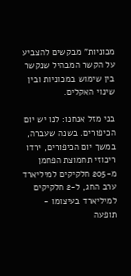מכוניות" מבקשים להצביע על הקשר המבהיל שנקשר בין שימוש במכוניות ובין שינוי האקלים.

בני מזל אנחנו: לנו יש יום הכיפורים. בשנה שעברה, במשך יום הכיפורים, ירדו ריכוזי תחמוצת הפחמן מ-205 חלקיקים למיליארד ערב החג, ל-2 חלקיקים למיליארד בעיצומו - תופעה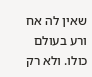שאין לה אח ורע בעולם כולו. ולא רק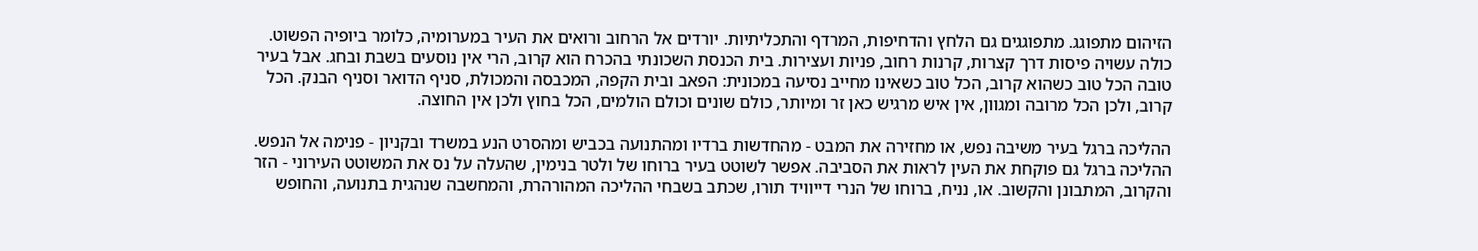הזיהום מתפוגג. מתפוגגים גם הלחץ והדחיפות, המרדף והתכליתיות. יורדים אל הרחוב ורואים את העיר במערומיה, כלומר ביופיה הפשוט. כולה עשויה פיסות דרך קצרות, קרנות רחוב, פניות ועצירות. בית הכנסת השכונתי בהכרח הוא קרוב, הרי אין נוסעים בשבת ובחג. אבל בעיר טובה הכל טוב כשהוא קרוב, הכל טוב כשאינו מחייב נסיעה במכונית: הפאב ובית הקפה, המכבסה והמכולת, סניף הדואר וסניף הבנק. הכל קרוב, ולכן הכל מרובה ומגוון, אין איש מרגיש כאן זר ומיותר, כולם שונים וכולם הולמים, הכל בחוץ ולכן אין החוצה.

ההליכה ברגל בעיר משיבה נפש, או מחזירה את המבט - מהחדשות ברדיו ומהתנועה בכביש ומהסרט הנע במשרד ובקניון - פנימה אל הנפש. ההליכה ברגל גם פוקחת את העין לראות את הסביבה. אפשר לשוטט בעיר ברוחו של ולטר בנימין, שהעלה על נס את המשוטט העירוני - הזר והקרוב, המתבונן והקשוב. או, נניח, ברוחו של הנרי דייוויד תורו, שכתב בשבחי ההליכה המהורהרת, והמחשבה שנהגית בתנועה, והחופש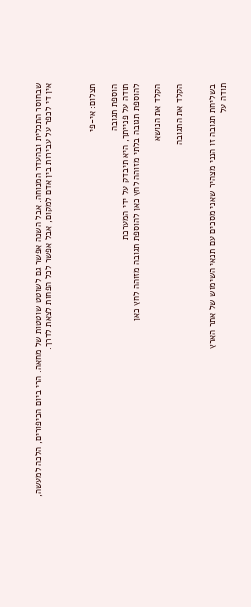שבחוסר התכלית ובהעדר המנוחה. אבל השנה אפשר גם לשוטט שוטטות של מחאה. הרי ביום הכיפורים, הלכה למעשה, אין די לכפר על עבירות בין אדם למקום, אבל אפשר לכל הפחות לצאת לדרך.



תצלום: אי-פי

הוספת תגובה
תודה על פנייתך, היא תיבדק על ידי המערכת
להוספת תגובה בלתי מזוהה לחץ כאן להוספת תגובה מזוהה לחץ כאן

הקלד את הנושא

הקלד את התגובה


בשליחת תגובה זו הנני מצהיר שאני מסכים עם תנאי השימוש של אתר הארץ
תודה על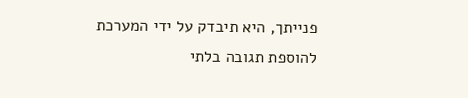פנייתך, היא תיבדק על ידי המערכת
להוספת תגובה בלתי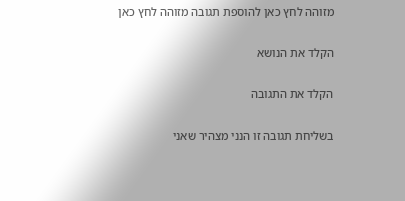מזוהה לחץ כאן להוספת תגובה מזוהה לחץ כאן

הקלד את הנושא

הקלד את התגובה

בשליחת תגובה זו הנני מצהיר שאני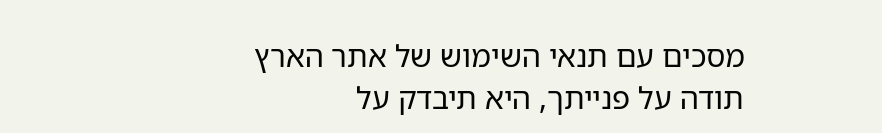מסכים עם תנאי השימוש של אתר הארץ
תודה על פנייתך, היא תיבדק על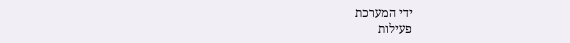ידי המערכת
פעילות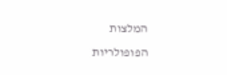המלצות
הפופולריות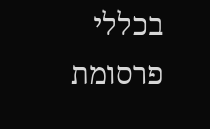בכללי
פרסומת